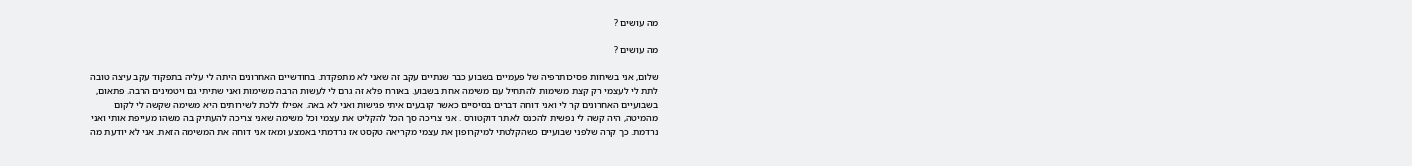מה עושים ?

מה עושים ?

שלום, אני בשיחות פסיכותרפיה של פעמיים בשבוע כבר שנתיים עקב זה שאני לא מתפקדת. בחודשיים האחרונים היתה לי עליה בתפקוד עקב עיצה טובה לתת לי לעצמי רק קצת משימות להתחיל עם משימה אחת בשבוע. באורח פלא זה גרם לי לעשות הרבה משימות ואני שתיתי גם ויטמינים הרבה. פתאום, בשבועיים האחרונים קר לי ואני דוחה דברים בסיסיים כאשר קובעים איתי פגישות ואני לא באה. אפילו ללכת לשירותים היא משימה שקשה לי לקום מהמיטה, היה קשה לי נפשית להכנס לאתר דוקטורס . אני צריכה סך הכל להקליט את עצמי וכל משימה שאני צריכה להעתיק בה משהו מעייפת אותי ואני נרדמת. כך קרה שלפני שבועיים כשהקלטתי למיקרופון את עצמי מקריאה טקסט אז נרדמתי באמצע ומאז אני דוחה את המשימה הזאת. אני לא יודעת מה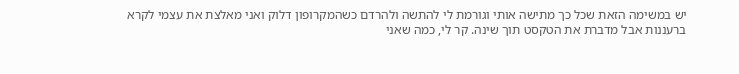יש במשימה הזאת שכל כך מתישה אותי וגורמת לי להתשה ולהרדם כשהמקרופון דלוק ואני מאלצת את עצמי לקרא ברעננות אבל מדברת את הטקסט תוך שינה. קר לי, כמה שאני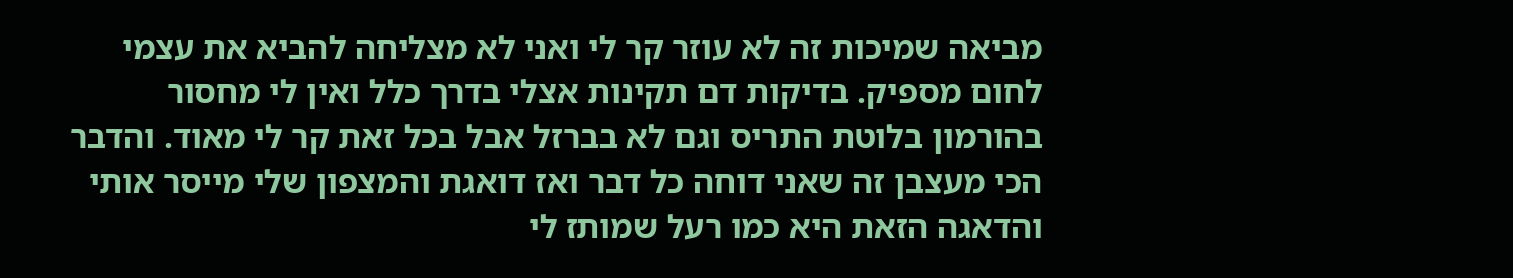מביאה שמיכות זה לא עוזר קר לי ואני לא מצליחה להביא את עצמי לחום מספיק. בדיקות דם תקינות אצלי בדרך כלל ואין לי מחסור בהורמון בלוטת התריס וגם לא בברזל אבל בכל זאת קר לי מאוד. והדבר הכי מעצבן זה שאני דוחה כל דבר ואז דואגת והמצפון שלי מייסר אותי והדאגה הזאת היא כמו רעל שמותז לי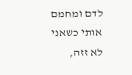לדם ומחמם אותי כשאני לא זזה,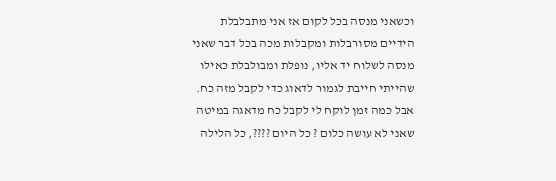וכשאני מנסה בכל לקום אז אני מתבלבלת הידיים מסורבלות ומקבלות מכה בכל דבר שאני מנסה לשלוח יד אליו, נופלת ומבולבלת כאילו שהייתי חייבת לגמור לדאוג כדי לקבל מזה כח. אבל כמה זמן לוקח לי לקבל כח מדאגה במיטה שאני לא עושה כלום ? כל היום ????, כל הלילה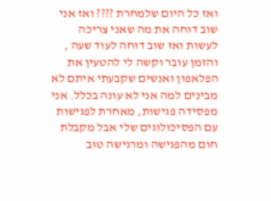ואז כל היום שלמחרת ???? ואז אני שוב דוחה את מה שאני צריכה לעשות ואז שוב דוחה לעוד שעה , והזמן עובר וקשה לי להטעין את הפלאפון ואנשים שקבעתי איתם לא מבינים למה אני לא עונה בכלל. אני מפסידה פגישות, מאחרת לפגישות עם הפסיכולוגים שלי אבל מקבלת חום מהפגישה ומרגישה טוב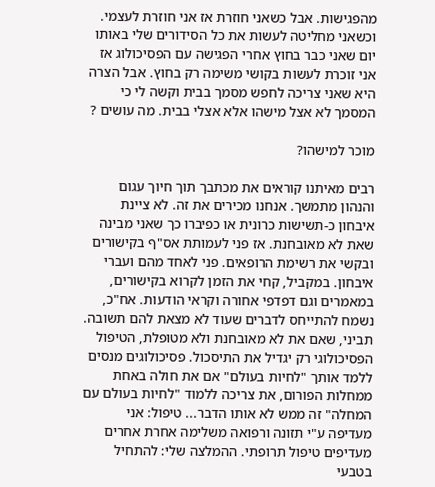מהפגישות. אבל כשאני חוזרת אז אני חוזרת לעצמי. וכשאני מחליטה לעשות את כל הסידורים שלי באותו יום שאני כבר בחוץ אחרי הפגישה עם הפסיכולוג אז אני זוכרת לעשות בקושי משימה רק בחוץ. אבל הצרה היא שאני צריכה לחפש מסמך בבית וקשה לי כי המסמך לא אצל מישהו אלא אצלי בבית. מה עושים ?

מוכר למישהו?

רבים מאיתנו קוראים את מכתבך תוך חיוך עגום והנהון מתמשך. אנחנו מכירים את זה. לא ציינת איבחון כ-תשישות כרונית או כפיברו כך שאני מבינה שאת לא מאובחנת. אז פני לעמותת אס"ף בקישורים ובקשי את רשימת הרופאים. פני לאחד מהם ועברי איבחון. במקביל, קחי את הזמן לקרוא בקישורים, במאמרים וגם דפדפי אחורה וקראי הודעות. אח"כ, נשמח להתייחס לדברים שעוד לא מצאת להם תשובה. תביני, שאם את לא מאובחנת ולא מטופלת, הטיפול הפסיכולוגי רק יגדיל את התיסכול. פסיכולוגים מנסים ללמד אותך "לחיות בעולם" אם את חולה באחת ממחלות הפורום, את צריכה ללמוד "לחיות בעולם עם המחלה" זה ממש לא אותו הדבר... טיפול: אני מעדיפה ע"י תזונה ורפואה משלימה אחרת אחרים מעדיפים טיפול תרופתי. ההמלצה שלי: להתחיל בטבעי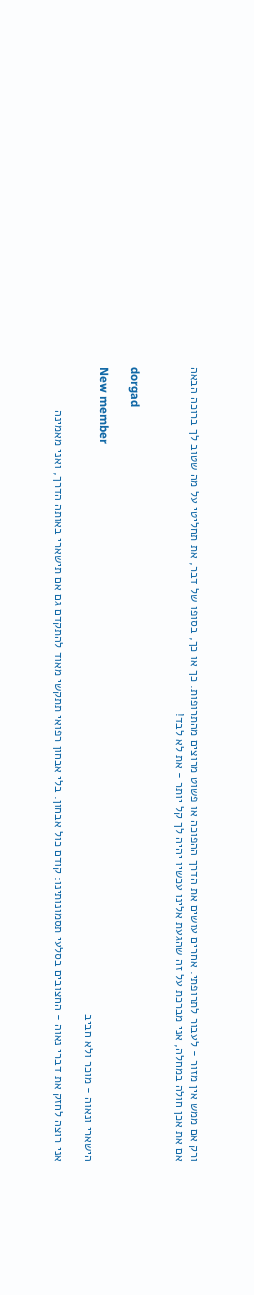ורק אם ממש אין מזור - לעבור לתרופתי. אחרים עושים את הדרך ההפוכה או פשוט מרוצים מהתרופות. כך או כך, בסופו של דבר, את תחליטי על מה שטוב לך ברוכה הבאה
אם את אכן חולה במחלה, אני מברכת על זה שהגעת אלינו עכשיו יהיה לך קל יותר - את לא לבד!


dorgad

New member
הישארי ונאוה - מוכר ולא חביב

אני רוצה לחזק את דברי נאוה - החצובים בסלעי תסמונותינו: קודם כול אבחון. בלי אבחון רפואי תתקשי מאוד להתקדם גם אם תישארי באותה הדרך, ואני מאמינה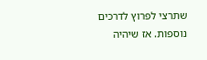שתרצי לפרוץ לדרכים נוספות. אז שיהיה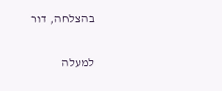בהצלחה, דור

למעלה